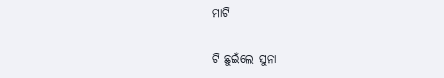ମାଟି

ଟି ଛୁଇଁଲେ ସୁନା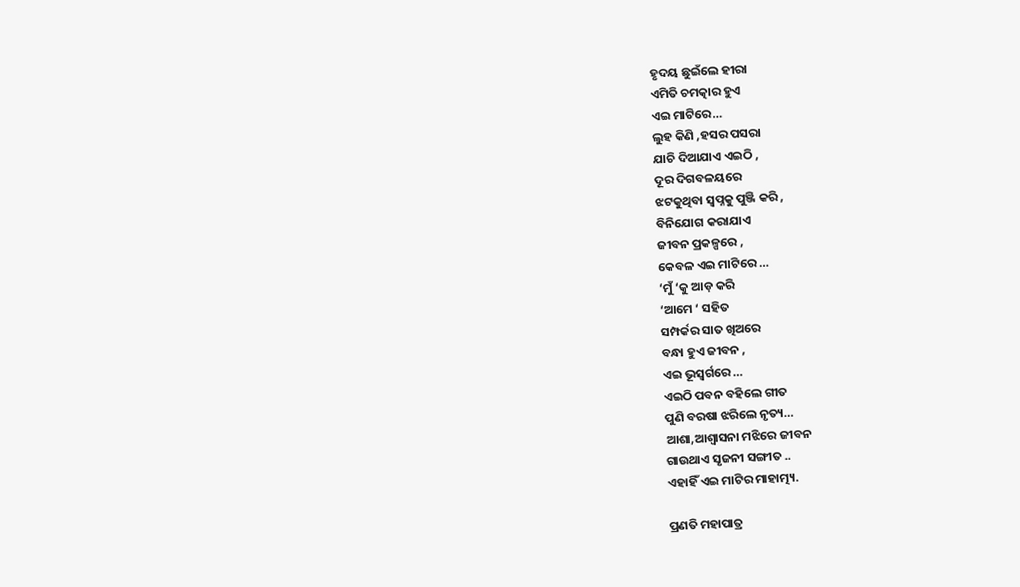ହୃଦୟ ଛୁଇଁଲେ ହୀରା
ଏମିତି ଚମତ୍କାର ହୁଏ
ଏଇ ମାଟିରେ…
ଲୁହ କିଣି ,ହସର ପସରା
ଯାଚି ଦିଆଯାଏ ଏଇଠି ,
ଦୂର ଦିଗବଳୟରେ
ଝଟକୁଥିବା ସ୍ବପ୍ନକୁ ପୁଞ୍ଜି କରି ,
ବିନିଯୋଗ କରାଯାଏ
ଜୀବନ ପ୍ରକଳ୍ପରେ ,
କେବଳ ଏଇ ମାଟିରେ …
‘ମୁଁ ‘କୁ ଆଡ଼ କରି
‘ଆମେ ‘ ସହିତ
ସମ୍ପର୍କର ସାତ ଖିଅରେ
ବନ୍ଧା ହୁଏ ଜୀବନ ,
ଏଇ ଭୂସ୍ଵର୍ଗରେ …
ଏଇଠି ପବନ ବହିଲେ ଗୀତ
ପୁଣି ବରଷା ଝରିଲେ ନୃତ୍ୟ…
ଆଶା,ଆଶ୍ୱାସନା ମଝିରେ ଜୀବନ
ଗାଉଥାଏ ସୃଜନୀ ସଙ୍ଗୀତ ..
ଏହାହିଁ ଏଇ ମାଟିର ମାହାତ୍ମ୍ୟ.

ପ୍ରଣତି ମହାପାତ୍ର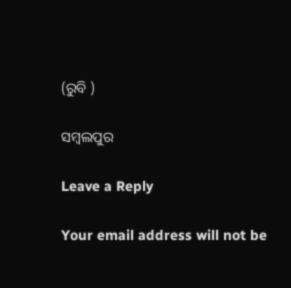(ରୁବି )

ସମ୍ବଲପୁର

Leave a Reply

Your email address will not be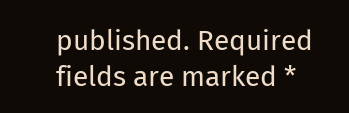published. Required fields are marked *